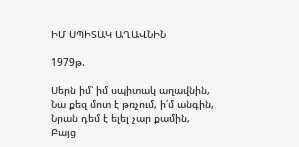ԻՄ ՍՊԻՏԱԿ ԱՂԱՎՆԻՆ

1979թ.

Սերն իմ՝ իմ սպիտակ աղավնին,
Նա քեզ մոտ է թռչում, ի՛մ անգին,
Նրան դեմ է ելել չար քամին,
Բայց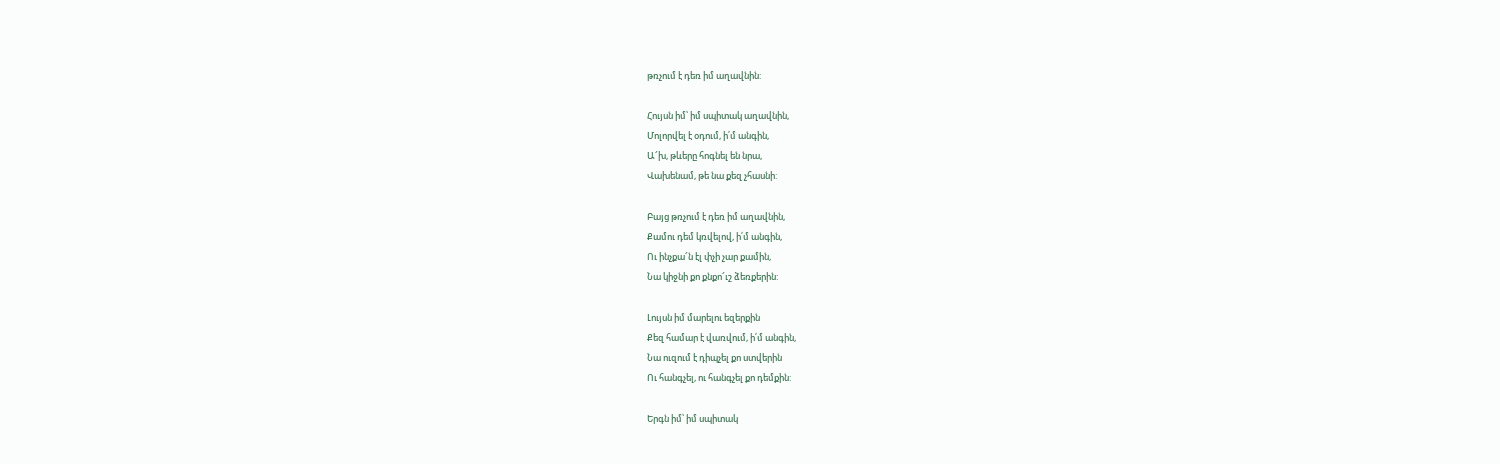թռչում է դեռ իմ աղավնին:

Հույսն իմ՝ իմ սպիտակ աղավնին,
Մոլորվել է օդում, ի՛մ անգին,
Ա՜խ, թևերը հոգնել են նրա,
Վախենամ, թե նա քեզ չհասնի:

Բայց թռչում է դեռ իմ աղավնին,
Քամու դեմ կռվելով, ի՛մ անգին,
Ու ինչքա՜ն էլ փչի չար քամին,
Նա կիջնի քո քնքո՜ւշ ձեռքերին:

Լույսն իմ մարելու եզերքին
Քեզ համար է վառվում, ի՛մ անգին,
Նա ուզում է դիպչել քո ստվերին
Ու հանգչել, ու հանգչել քո դեմքին:

Երգն իմ՝ իմ սպիտակ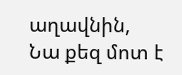աղավնին,
Նա քեզ մոտ է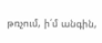թռչում, ի՛մ անգին,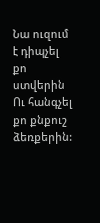Նա ուզում է դիպչել քո ստվերին
Ու հանգչել քո քնքուշ ձեռքերին: